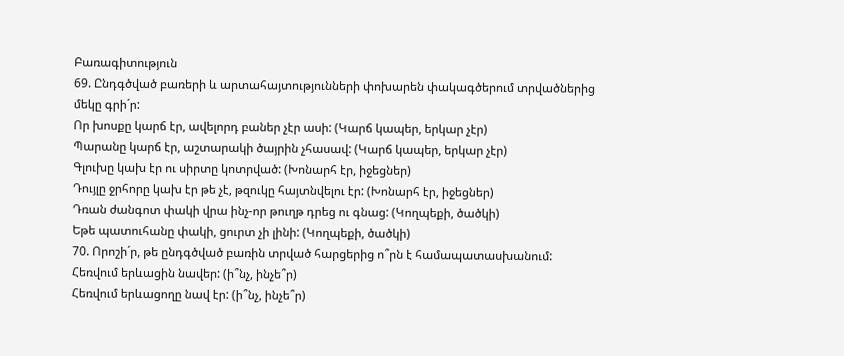Բառագիտություն
69. Ընդգծված բառերի և արտահայտությունների փոխարեն փակագծերում տրվածներից մեկը գրի´ր:
Որ խոսքը կարճ էր, ավելորդ բաներ չէր ասի: (Կարճ կապեր, երկար չէր)
Պարանը կարճ էր, աշտարակի ծայրին չհասավ: (Կարճ կապեր, երկար չէր)
Գլուխը կախ էր ու սիրտը կոտրված: (Խոնարհ էր, իջեցներ)
Դույլը ջրհորը կախ էր թե չէ, թզուկը հայտնվելու էր: (Խոնարհ էր, իջեցներ)
Դռան ժանգոտ փակի վրա ինչ-որ թուղթ դրեց ու գնաց: (Կողպեքի, ծածկի)
Եթե պատուհանը փակի, ցուրտ չի լինի: (Կողպեքի, ծածկի)
70. Որոշի´ր, թե ընդգծված բառին տրված հարցերից ո՞րն է համապատասխանում:
Հեռվում երևացին նավեր: (ի՞նչ, ինչե՞ր)
Հեռվում երևացողը նավ էր: (ի՞նչ, ինչե՞ր)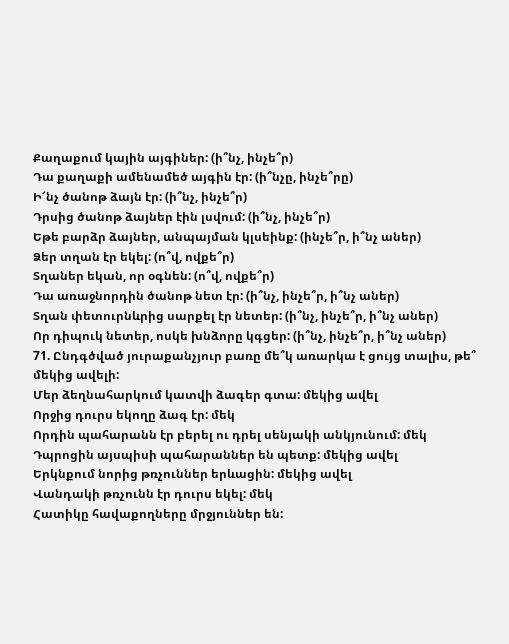Քաղաքում կային այգիներ: (ի՞նչ, ինչե՞ր)
Դա քաղաքի ամենամեծ այգին էր: (ի՞նչը, ինչե՞րը)
Ի՜նչ ծանոթ ձայն էր: (ի՞նչ, ինչե՞ր)
Դրսից ծանոթ ձայներ էին լսվում: (ի՞նչ, ինչե՞ր)
Եթե բարձր ձայներ, անպայման կլսեինք: (ինչե՞ր, ի՞նչ աներ)
Ձեր տղան էր եկել: (ո՞վ, ովքե՞ր)
Տղաներ եկան, որ օգնեն: (ո՞վ, ովքե՞ր)
Դա առաջնորդին ծանոթ նետ էր: (ի՞նչ, ինչե՞ր, ի՞նչ աներ)
Տղան փետուրնևրից սարքել էր նետեր: (ի՞նչ, ինչե՞ր, ի՞նչ աներ)
Որ դիպուկ նետեր, ոսկե խնձորը կգցեր: (ի՞նչ, ինչե՞ր, ի՞նչ աներ)
71. Ընդգծված յուրաքանչյուր բառը մե՞կ առարկա է ցույց տալիս, թե՞ մեկից ավելի:
Մեր ձեղնահարկում կատվի ձագեր գտա: մեկից ավել
Որջից դուրս եկողը ձագ էր: մեկ
Որդին պահարանն էր բերել ու դրել սենյակի անկյունում: մեկ
Դպրոցին այսպիսի պահարաններ են պետք: մեկից ավել
Երկնքում նորից թռչուններ երևացին: մեկից ավել
Վանդակի թռչունն էր դուրս եկել: մեկ
Հատիկը հավաքողները մրջյուններ են: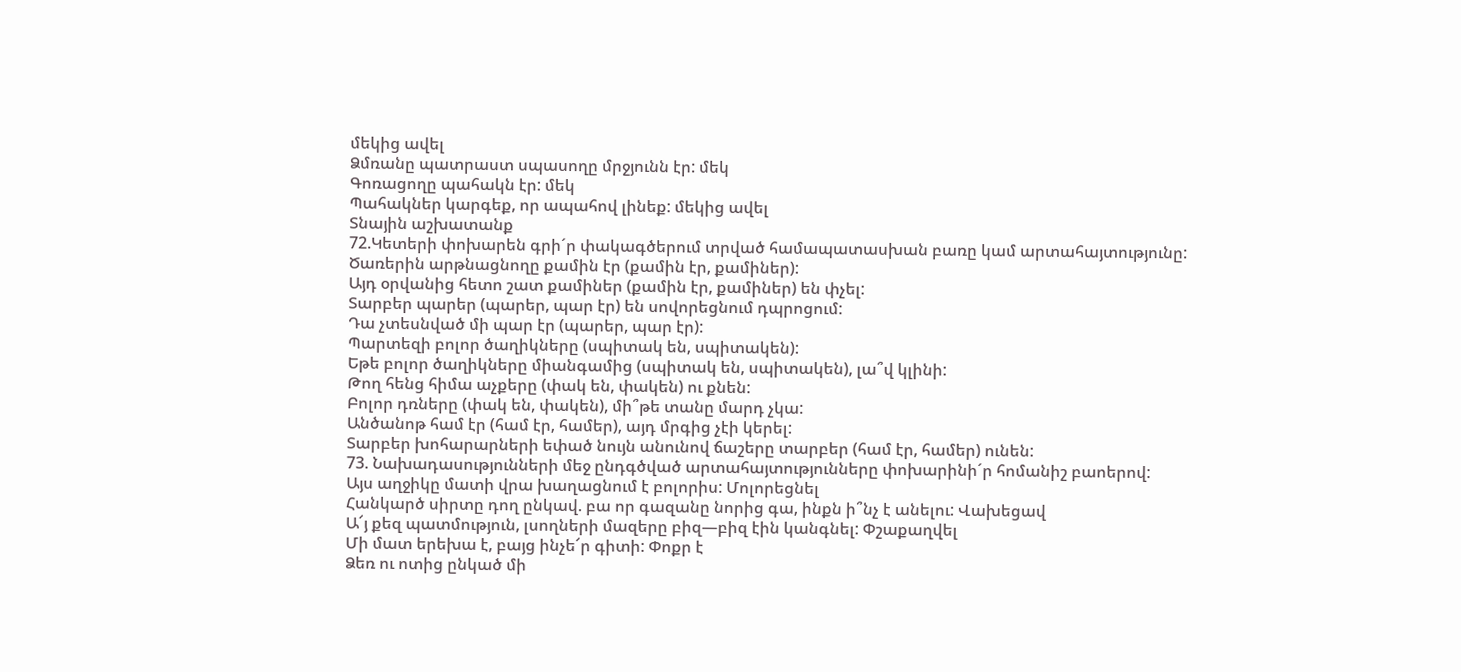մեկից ավել
Ձմռանը պատրաստ սպասողը մրջյունն էր: մեկ
Գոռացողը պահակն էր: մեկ
Պահակներ կարգեք, որ ապահով լինեք: մեկից ավել
Տնային աշխատանք
72.Կետերի փոխարեն գրի´ր փակագծերում տրված համապատասխան բառը կամ արտահայտությունը:
Ծառերին արթնացնողը քամին էր (քամին էր, քամիներ):
Այդ օրվանից հետո շատ քամիներ (քամին էր, քամիներ) են փչել:
Տարբեր պարեր (պարեր, պար էր) են սովորեցնում դպրոցում:
Դա չտեսնված մի պար էր (պարեր, պար էր):
Պարտեզի բոլոր ծաղիկները (սպիտակ են, սպիտակեն):
Եթե բոլոր ծաղիկները միանգամից (սպիտակ են, սպիտակեն), լա՞վ կլինի:
Թող հենց հիմա աչքերը (փակ են, փակեն) ու քնեն:
Բոլոր դռները (փակ են, փակեն), մի՞թե տանը մարդ չկա:
Անծանոթ համ էր (համ էր, համեր), այդ մրգից չէի կերել:
Տարբեր խոհարարների եփած նույն անունով ճաշերը տարբեր (համ էր, համեր) ունեն:
73. Նախադասությունների մեջ ընդգծված արտահայտությունները փոխարինի´ր հոմանիշ բաոերով:
Այս աղջիկը մատի վրա խաղացնում է բոլորիս: Մոլորեցնել
Հանկարծ սիրտը դող ընկավ. բա որ գազանը նորից գա, ինքն ի՞նչ է անելու: Վախեցավ
Ա՜յ քեզ պատմություն, լսողների մազերը բիզ—բիզ էին կանգնել: Փշաքաղվել
Մի մատ երեխա է, բայց ինչե՜ր գիտի: Փոքր է
Ձեռ ու ոտից ընկած մի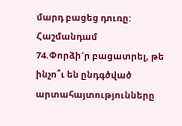մարդ բացեց դուռը: Հաշմանդամ
74.Փորձի´ր բացատրել, թե ինչո՞ւ են ընդգծված արտահայտությունները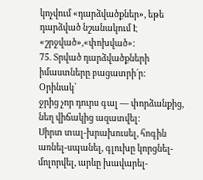կոչվում «դարձվածքներ», եթե դարձված նշանակում Է «շրջված»,«փոխված»:
75. Տրված դարձվածքների իմաստները բացատրի´ր:
Օրինակ՝
ջրից չոր դուրս գալ — փորձանքից, նեղ վիճակից ազատվել:
Սիրտ տալ-խրախուսել, հոգին առնել-սպանել, գլուխը կորցնել-մոլորվել, արևը խավարել-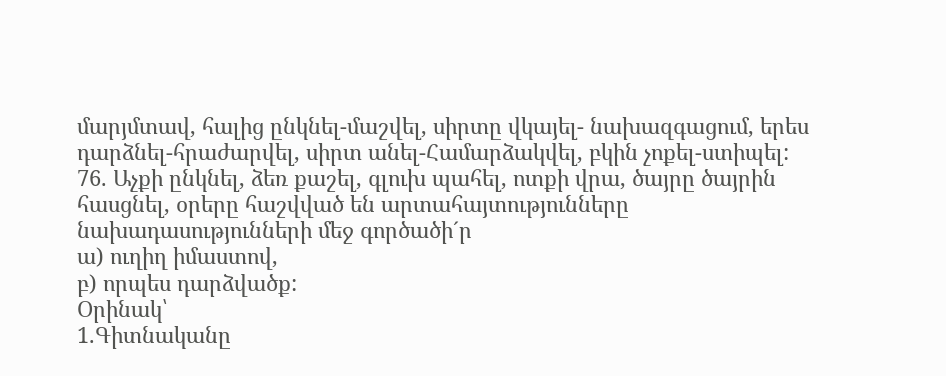մարյմտավ, հալից ընկնել-մաշվել, սիրտը վկայել- նախազգացում, երես դարձնել-հրաժարվել, սիրտ անել-Համարձակվել, բկին չոքել-ստիպել:
76. Աչքի ընկնել, ձեռ քաշել, գլուխ պահել, ոտքի վրա, ծայրը ծայրին հասցնել, օրերը հաշվված են արտահայտությունները նախադասությունների մեջ գործածի´ր
ա) ուղիղ իմաստով,
բ) որպես դարձվածք:
Օրինակ՝
1.Գիտնականը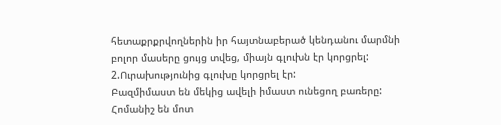հետաքրքրվողներին իր հայտնաբերած կենդանու մարմնի բոլոր մասերը ցույց տվեց, միայն գլուխն էր կորցրել:
2.Ուրախությունից գլուխը կորցրել էր:
Բազմիմաստ են մեկից ավելի իմաստ ունեցող բառերը:
Հոմանիշ են մոտ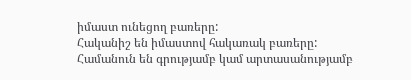իմաստ ունեցող բառերը:
Հականիշ են իմաստով հակառակ բառերը:
Համանուն են գրությամբ կամ արտասանությամբ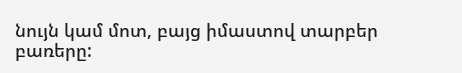նույն կամ մոտ, բայց իմաստով տարբեր բառերը: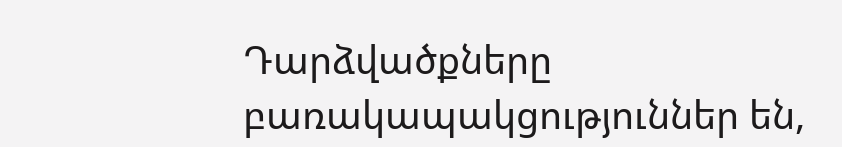Դարձվածքները բառակապակցություններ են,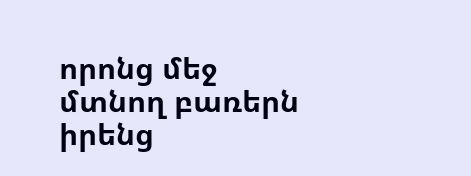որոնց մեջ մտնող բառերն իրենց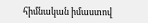հիմնական իմաստով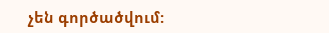չեն գործածվում: